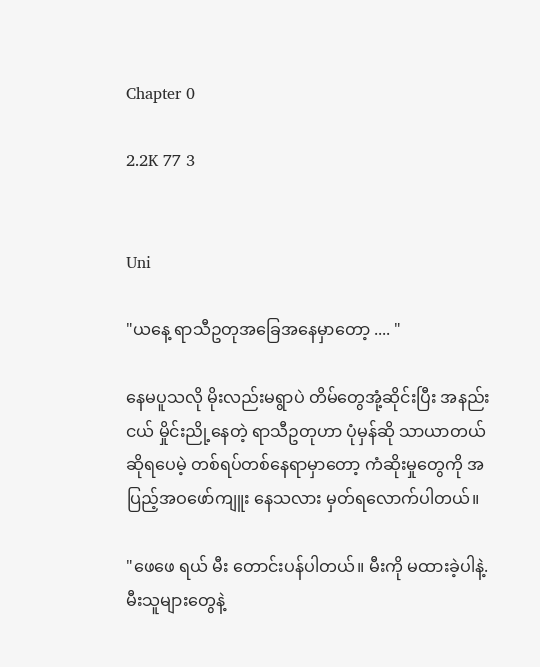Chapter 0

2.2K 77 3


Uni

"ယနေ့ ရာသီဥတုအခြေအနေမှာတော့ .... "

နေမပူသလို မိုးလည်းမရွာပဲ တိမ်တွေအုံ့ဆိုင်းပြီး အနည်းငယ် မှိုင်းညို့နေတဲ့ ရာသီဥတုဟာ ပုံမှန်ဆို သာယာတယ် ဆိုရပေမဲ့ တစ်ရပ်တစ်နေရာမှာတော့ ကံဆိုးမှုတွေကို အပြည့်အဝဖော်ကျူး နေသလား မှတ်ရလောက်ပါတယ်။

"ဖေဖေ ရယ် မီး တောင်းပန်ပါတယ်။ မီးကို မထားခဲ့ပါနဲ့. မီးသူများတွေနဲ့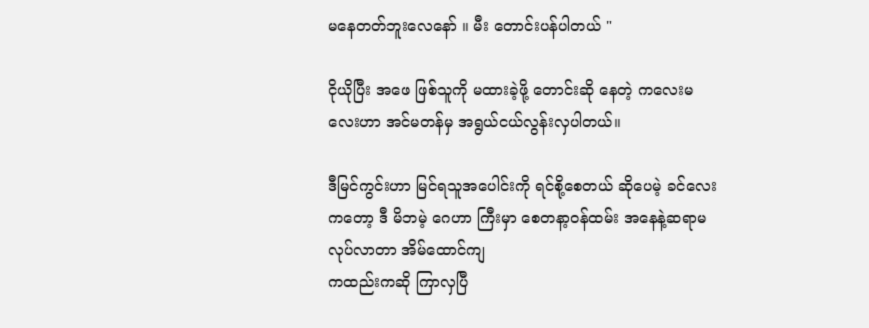မနေတတ်ဘူးလေနော် ။ မီး တောင်းပန်ပါတယ် "

ငိုယိုပြီး အဖေ ဖြစ်သူကို မထားခဲ့ဖို့ တောင်းဆို နေတဲ့ ကလေးမလေးဟာ အင်မတန်မှ အရွယ်ငယ်လွန်းလှပါတယ်။

ဒီမြင်ကွင်းဟာ မြင်ရသူအပေါင်းကို ရင်စို့စေတယ် ဆိုပေမဲ့ ခင်လေးကတော့ ဒီ မိဘမဲ့ ဂေဟာ ကြီးမှာ စေတနာ့ဝန်ထမ်း အနေနဲ့ဆရာမ လုပ်လာတာ အိမ်ထောင်ကျ
ကထည်းကဆို ကြာလှပြီ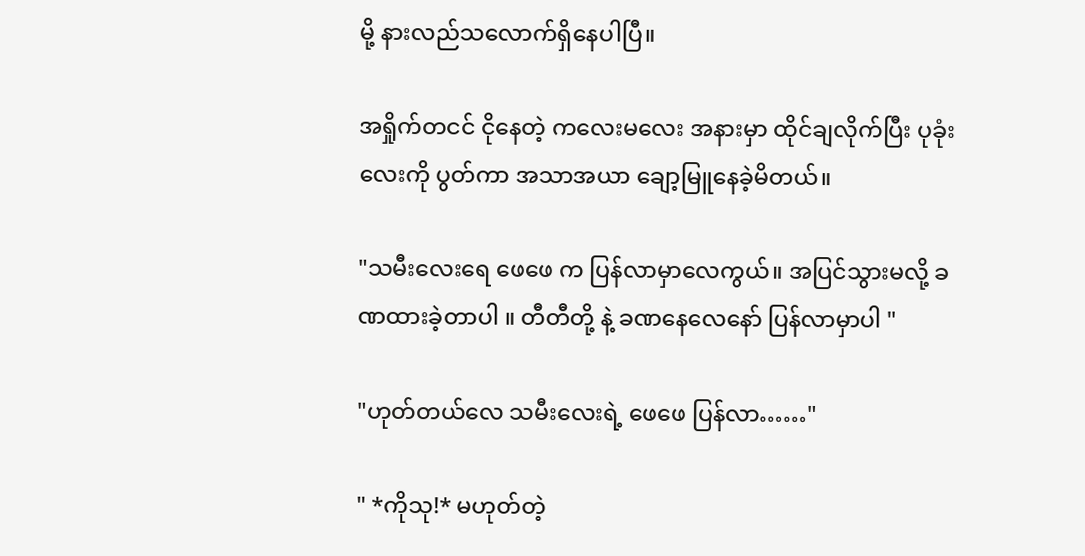မို့ နားလည်သလောက်ရှိနေပါပြီ။

အရှိုက်တငင် ငိုနေတဲ့ ကလေးမလေး အနားမှာ ထိုင်ချလိုက်ပြီး ပုခုံးလေးကို ပွတ်ကာ အသာအယာ ချော့မြူနေခဲ့မိတယ်။

"သမီးလေးရေ ဖေဖေ က ပြန်လာမှာလေကွယ်။ အပြင်သွားမလို့ ခဏထားခဲ့တာပါ ။ တီတီတို့ နဲ့ ခဏနေလေနော် ပြန်လာမှာပါ "

"ဟုတ်တယ်လေ သမီး‌လေးရဲ့ ဖေဖေ ပြန်လာ……"

" *ကိုသု!* မဟုတ်တဲ့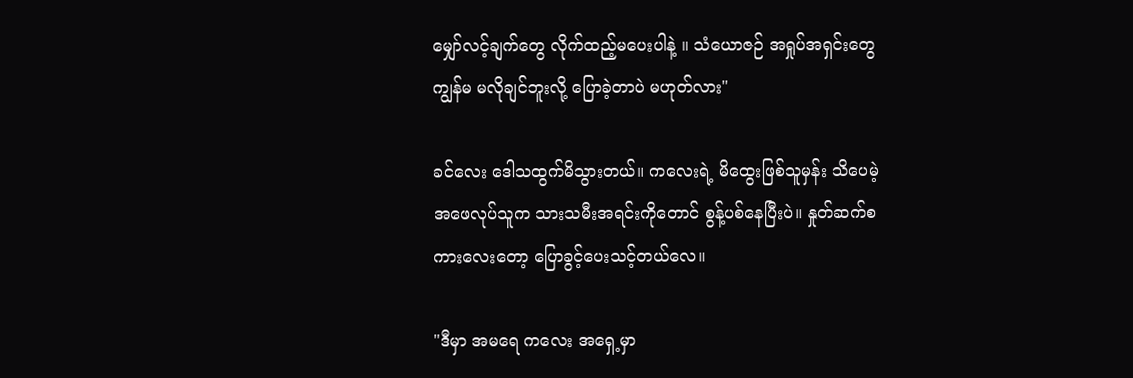မျှော်လင့်ချက်တွေ လိုက်ထည့်မပေးပါနဲ့ ။ သံယောဇဉ် အရှုပ်အရှင်းတွေ ကျွန်မ မလိုချင်ဘူးလို့ ‌ပြောခဲ့တာပဲ မဟုတ်လား"

ခင်လေး ဒေါသထွက်မိသွားတယ်။ ကလေးရဲ့ မိထွေးဖြစ်သူမှန်း သိပေမဲ့ အဖေလုပ်သူက သားသမီးအရင်းကိုတောင် စွန့်ပစ်နေပြီးပဲ။ နှုတ်ဆက်စကားလေးတော့ ပြောခွင့်ပေးသင့်တယ်လေ။

"ဒီမှာ အမရေ ကလေး အရှေ့မှာ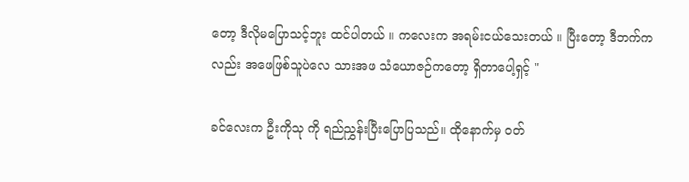တော့ ဒီလိုမပြောသင့်ဘူး ထင်ပါတယ် ။ ကလေးက အရမ်းငယ်သေးတယ် ။ ပြီးတော့ ဒီဘက်ကလည်း အဖေဖြစ်သူ‌ပဲလေ သားအဖ သံယောဇဉ်ကတော့ ရှိတာပေါ့ရှင့် "

ခင်လေးက ဦးကိုသု ကို ရည်ညွှန်းပြီးပြောပြသည်။ ထို‌နောက်မှ ဝတ်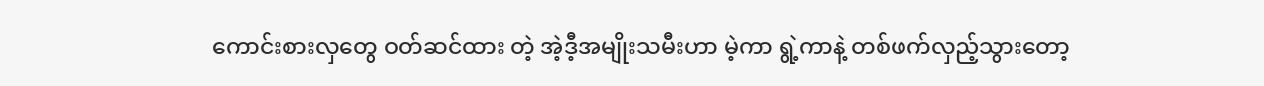ကောင်းစားလှတွေ ဝတ်ဆင်ထား တဲ့ အဲ့ဒီ့အမျိုးသမီးဟာ မဲ့ကာ ရွဲ့ကာနဲ့ တစ်ဖက်လှည့်သွားတော့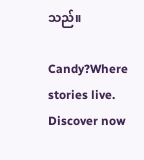သည်။

Candy?Where stories live. Discover now